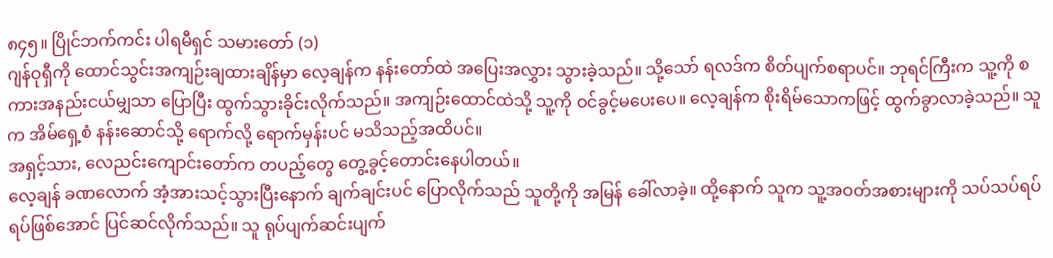၈၄၅။ ပြိုင်ဘက်ကင်း ပါရမီရှင် သမားတော် (၁)
ဂျန်ဝုရှီကို ထောင်သွင်းအကျဉ်းချထားချိန်မှာ လေ့ချန်က နန်းတော်ထဲ အပြေးအလွှား သွားခဲ့သည်။ သို့သော် ရလဒ်က စိတ်ပျက်စရာပင်။ ဘုရင်ကြီးက သူ့ကို စကားအနည်းငယ်မျှသာ ပြောပြီး ထွက်သွားခိုင်းလိုက်သည်။ အကျဉ်းထောင်ထဲသို့ သူ့ကို ဝင်ခွင့်မပေးပေ။ လေ့ချန်က စိုးရိမ်သောကဖြင့် ထွက်ခွာလာခဲ့သည်။ သူက အိမ်ရှေ့စံ နန်းဆောင်သို့ ရောက်လို့ ရောက်မှန်းပင် မသိသည့်အထိပင်။
အရှင့်သား, လေညင်းကျောင်းတော်က တပည့်တွေ တွေ့ခွင့်တောင်းနေပါတယ်။
လေ့ချန် ခဏလောက် အံ့အားသင့်သွားပြီးနောက် ချက်ချင်းပင် ပြောလိုက်သည် သူတို့ကို အမြန် ခေါ်လာခဲ့။ ထို့နောက် သူက သူ့အဝတ်အစားများကို သပ်သပ်ရပ်ရပ်ဖြစ်အောင် ပြင်ဆင်လိုက်သည်။ သူ ရုပ်ပျက်ဆင်းပျက်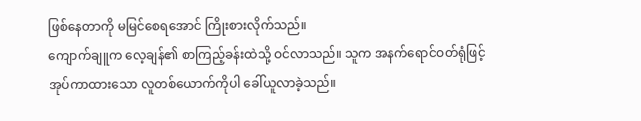ဖြစ်နေတာကို မမြင်စေရအောင် ကြိုးစားလိုက်သည်။
ကျောက်ချူက လေ့ချန်၏ စာကြည့်ခန်းထဲသို့ ဝင်လာသည်။ သူက အနက်ရောင်ဝတ်ရုံဖြင့် အုပ်ကာထားသော လူတစ်ယောက်ကိုပါ ခေါ်ယူလာခဲ့သည်။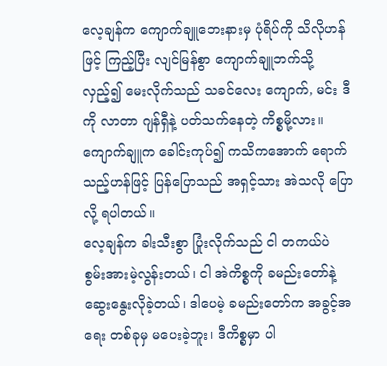လေ့ချန်က ကျောက်ချူဘေးနားမှ ပုံရိပ်ကို သိလိုဟန်ဖြင့် ကြည့်ပြီး လျင်မြန်စွာ ကျောက်ချူဘက်သို့ လှည့်၍ မေးလိုက်သည် သခင်လေး ကျောက်, မင်း ဒီကို လာတာ ဂျန်ရှီနဲ့ ပတ်သက်နေတဲ့ ကိစ္စမို့လား။
ကျောက်ချူက ခေါင်းကုပ်၍ ကသိကအောက် ရောက်သည့်ဟန်ဖြင့် ပြန်ပြောသည် အရှင့်သား အဲသလို ပြောလို့ ရပါတယ်။
လေ့ချန်က ခါးသီးစွာ ပြုံးလိုက်သည် ငါ တကယ်ပဲ စွမ်းအားမဲ့လွန်းတယ်၊ ငါ အဲကိစ္စကို ခမည်းတော်နဲ့ ဆွေးနွေးလိုခဲ့တယ်၊ ဒါပေမဲ့ ခမည်းတော်က အခွင့်အရေး တစ်ခုမှ မပေးခဲ့ဘူး၊ ဒီကိစ္စမှာ ပါ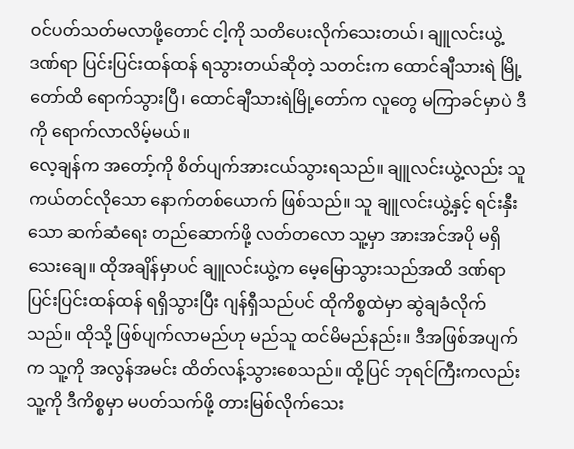ဝင်ပတ်သတ်မလာဖို့တောင် ငါ့ကို သတိပေးလိုက်သေးတယ်၊ ချူလင်းယွဲ့ ဒဏ်ရာ ပြင်းပြင်းထန်ထန် ရသွားတယ်ဆိုတဲ့ သတင်းက ထောင်ချီသားရဲ မြို့တော်ထိ ရောက်သွားပြီ၊ ထောင်ချီသားရဲမြို့တော်က လူတွေ မကြာခင်မှာပဲ ဒီကို ရောက်လာလိမ့်မယ်။
လေ့ချန်က အတော့်ကို စိတ်ပျက်အားငယ်သွားရသည်။ ချူလင်းယွဲ့လည်း သူ ကယ်တင်လိုသော နောက်တစ်ယောက် ဖြစ်သည်။ သူ ချူလင်းယွဲ့နှင့် ရင်းနှီးသော ဆက်ဆံရေး တည်ဆောက်ဖို့ လတ်တလော သူ့မှာ အားအင်အပို မရှိသေးချေ။ ထိုအချိန်မှာပင် ချူလင်းယွဲ့က မေ့မြောသွားသည်အထိ ဒဏ်ရာပြင်းပြင်းထန်ထန် ရရှိသွားပြီး ဂျန်ရှီသည်ပင် ထိုကိစ္စထဲမှာ ဆွဲချခံလိုက်သည်။ ထိုသို့ ဖြစ်ပျက်လာမည်ဟု မည်သူ ထင်မိမည်နည်း။ ဒီအဖြစ်အပျက်က သူ့ကို အလွန်အမင်း ထိတ်လန့်သွားစေသည်။ ထို့ပြင် ဘုရင်ကြီးကလည်း သူ့ကို ဒီကိစ္စမှာ မပတ်သက်ဖို့ တားမြစ်လိုက်သေး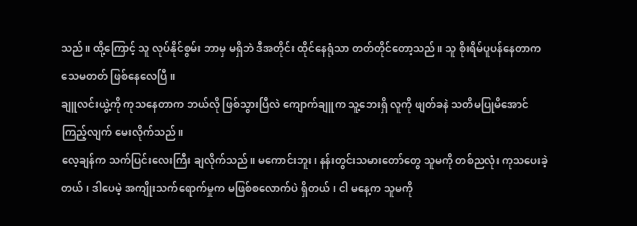သည်။ ထို့ကြောင့် သူ လုပ်နိုင်စွမ်း ဘာမှ မရှိဘဲ ဒီအတိုင်း ထိုင်နေရုံသာ တတ်တိုင်တော့သည်။ သူ စိုးရိမ်ပူပန်နေတာက သေမတတ် ဖြစ်နေလေပြီ။
ချူလင်းယွဲ့ကို ကုသနေတာက ဘယ်လို ဖြစ်သွားပြီလဲ ကျောက်ချူက သူ့ဘေးရှိ လူကို ဖျတ်ခနဲ သတိမပြုမိအောင် ကြည့်လျက် မေးလိုက်သည်။
လေ့ချန်က သက်ပြင်းလေးကြီး ချလိုက်သည်။ မကောင်းဘူး၊ နန်းတွင်းသမားတော်တွေ သူမကို တစ်ညလုံး ကုသပေးခဲ့တယ်၊ ဒါပေမဲ့ အကျိုးသက်ရောက်မှုက မဖြစ်စလောက်ပဲ ရှိတယ်၊ ငါ မနေ့က သူမကို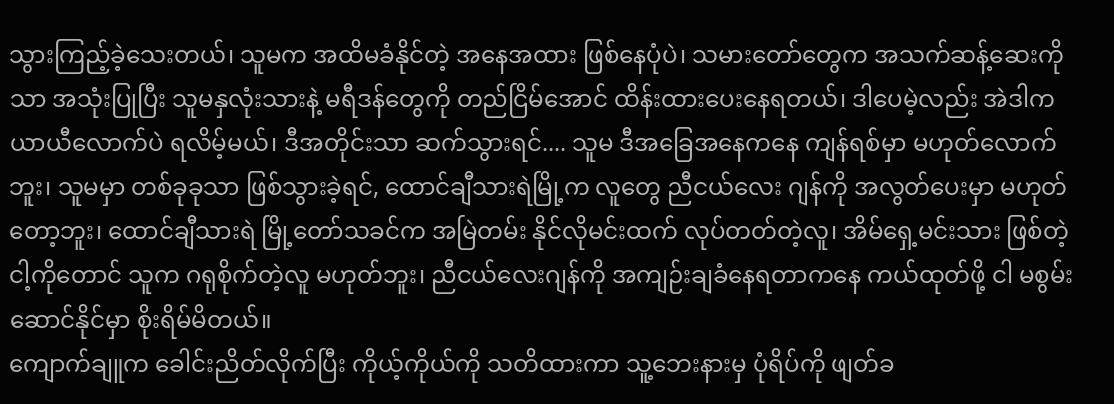သွားကြည့်ခဲ့သေးတယ်၊ သူမက အထိမခံနိုင်တဲ့ အနေအထား ဖြစ်နေပုံပဲ၊ သမားတော်တွေက အသက်ဆန့်ဆေးကိုသာ အသုံးပြုပြီး သူမနှလုံးသားနဲ့ မရီဒန်တွေကို တည်ငြိမ်အောင် ထိန်းထားပေးနေရတယ်၊ ဒါပေမဲ့လည်း အဲဒါက ယာယီလောက်ပဲ ရလိမ့်မယ်၊ ဒီအတိုင်းသာ ဆက်သွားရင်.... သူမ ဒီအခြေအနေကနေ ကျန်ရစ်မှာ မဟုတ်လောက်ဘူး၊ သူမမှာ တစ်ခုခုသာ ဖြစ်သွားခဲ့ရင်, ထောင်ချီသားရဲမြို့က လူတွေ ညီငယ်လေး ဂျန်ကို အလွတ်ပေးမှာ မဟုတ်တော့ဘူး၊ ထောင်ချီသားရဲ မြို့တော်သခင်က အမြဲတမ်း နိုင်လိုမင်းထက် လုပ်တတ်တဲ့လူ၊ အိမ်ရှေ့မင်းသား ဖြစ်တဲ့ ငါ့ကိုတောင် သူက ဂရုစိုက်တဲ့လူ မဟုတ်ဘူး၊ ညီငယ်လေးဂျန်ကို အကျဉ်းချခံနေရတာကနေ ကယ်ထုတ်ဖို့ ငါ မစွမ်းဆောင်နိုင်မှာ စိုးရိမ်မိတယ်။
ကျောက်ချူက ခေါင်းညိတ်လိုက်ပြီး ကိုယ့်ကိုယ်ကို သတိထားကာ သူ့ဘေးနားမှ ပုံရိပ်ကို ဖျတ်ခ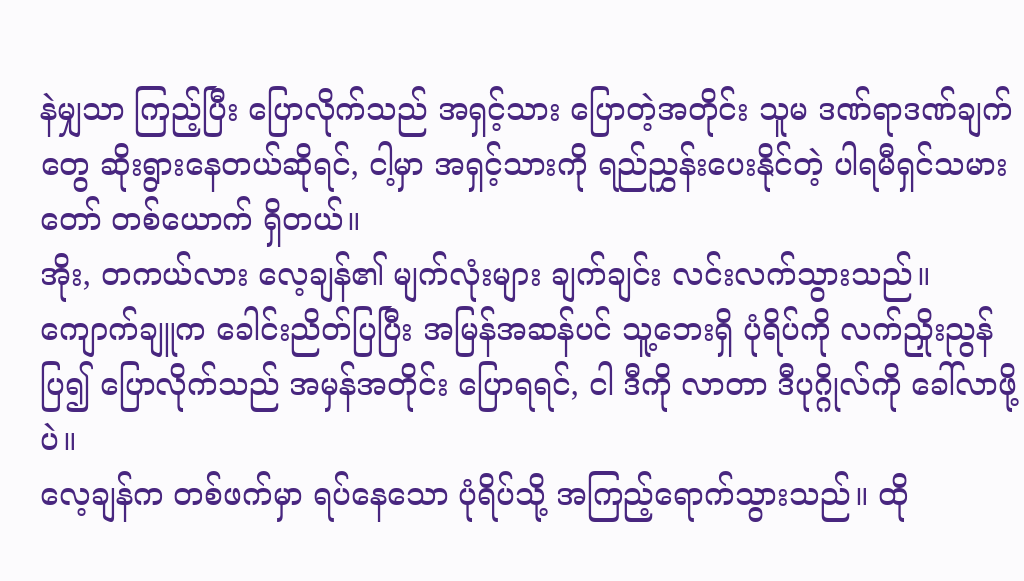နဲမျှသာ ကြည့်ပြီး ပြောလိုက်သည် အရှင့်သား ပြောတဲ့အတိုင်း သူမ ဒဏ်ရာဒဏ်ချက်တွေ ဆိုးရွားနေတယ်ဆိုရင်, ငါ့မှာ အရှင့်သားကို ရည်ညွှန်းပေးနိုင်တဲ့ ပါရမီရှင်သမားတော် တစ်ယောက် ရှိတယ်။
အိုး, တကယ်လား လေ့ချန်၏ မျက်လုံးများ ချက်ချင်း လင်းလက်သွားသည်။
ကျောက်ချူက ခေါင်းညိတ်ပြပြီး အမြန်အဆန်ပင် သူ့ဘေးရှိ ပုံရိပ်ကို လက်ညှိုးညွန်ပြ၍ ပြောလိုက်သည် အမှန်အတိုင်း ပြောရရင်, ငါ ဒီကို လာတာ ဒီပုဂ္ဂိုလ်ကို ခေါ်လာဖို့ပဲ။
လေ့ချန်က တစ်ဖက်မှာ ရပ်နေသော ပုံရိပ်သို့ အကြည့်ရောက်သွားသည်။ ထို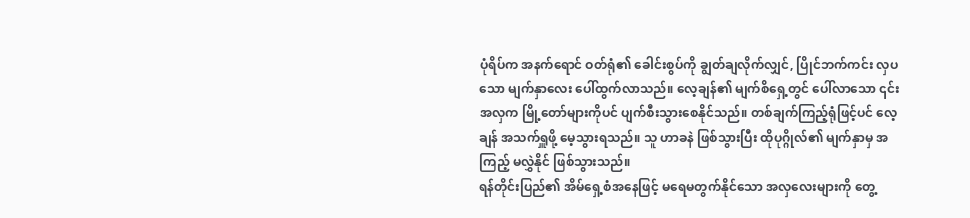ပုံရိပ်က အနက်ရောင် ဝတ်ရုံ၏ ခေါင်းစွပ်ကို ချွတ်ချလိုက်လျှင်, ပြိုင်ဘက်ကင်း လှပသော မျက်နှာလေး ပေါ်ထွက်လာသည်။ လေ့ချန်၏ မျက်စိရှေ့တွင် ပေါ်လာသော ၎င်းအလှက မြို့တော်များကိုပင် ပျက်စီးသွားစေနိုင်သည်။ တစ်ချက်ကြည့်ရုံဖြင့်ပင် လေ့ချန် အသက်ရှူဖို့ မေ့သွားရသည်။ သူ ဟာခနဲ ဖြစ်သွားပြီး ထိုပုဂ္ဂိုလ်၏ မျက်နှာမှ အကြည့် မလွှဲနိုင် ဖြစ်သွားသည်။
ရန်တိုင်းပြည်၏ အိမ်ရှေ့စံအနေဖြင့် မရေမတွက်နိုင်သော အလှလေးများကို တွေ့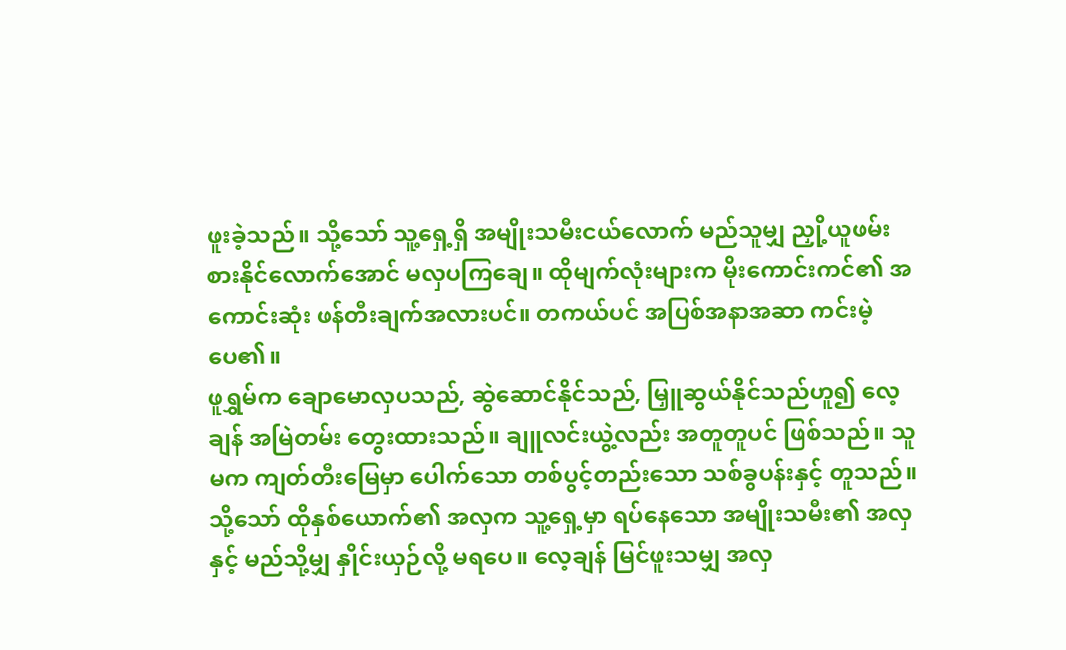ဖူးခဲ့သည်။ သို့သော် သူ့ရှေ့ရှိ အမျိုးသမီးငယ်လောက် မည်သူမျှ ညှို့ယူဖမ်းစားနိုင်လောက်အောင် မလှပကြချေ။ ထိုမျက်လုံးများက မိုးကောင်းကင်၏ အကောင်းဆုံး ဖန်တီးချက်အလားပင်။ တကယ်ပင် အပြစ်အနာအဆာ ကင်းမဲ့ပေ၏။
ဖူရွှမ်က ချောမောလှပသည်, ဆွဲဆောင်နိုင်သည်, မြှူဆွယ်နိုင်သည်ဟူ၍ လေ့ချန် အမြဲတမ်း တွေးထားသည်။ ချူလင်းယွဲ့လည်း အတူတူပင် ဖြစ်သည်။ သူမက ကျတ်တီးမြေမှာ ပေါက်သော တစ်ပွင့်တည်းသော သစ်ခွပန်းနှင့် တူသည်။ သို့သော် ထိုနှစ်ယောက်၏ အလှက သူ့ရှေ့မှာ ရပ်နေသော အမျိုးသမီး၏ အလှနှင့် မည်သို့မျှ နှိုင်းယှဉ်လို့ မရပေ။ လေ့ချန် မြင်ဖူးသမျှ အလှ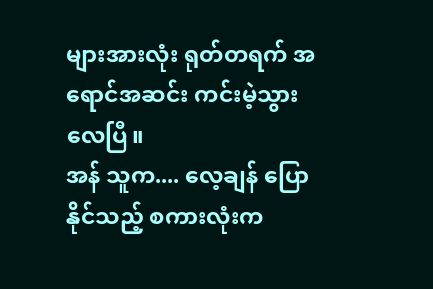များအားလုံး ရုတ်တရက် အရောင်အဆင်း ကင်းမဲ့သွားလေပြီ။
အန် သူက.... လေ့ချန် ပြောနိုင်သည့် စကားလုံးက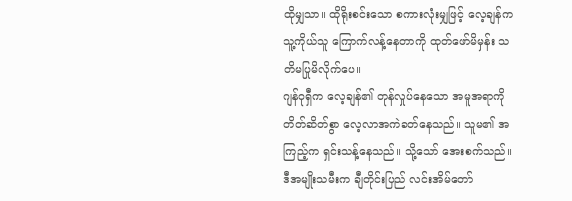ထိုမျှသာ။ ထိုရိုးစင်းသော စကားလုံးမျှဖြင့် လေ့ချန်က သူ့ကိုယ်သူ ကြောက်လန့်နေတာကို ထုတ်ဖော်မိမှန်း သတိမပြုမိလိုက်ပေ။
ဂျန်ဝုရှီက လေ့ချန်၏ တုန်လှုပ်နေသော အမူအရာကို တိတ်ဆိတ်စွာ လေ့လာအကဲခတ်နေသည်။ သူမ၏ အကြည့်က ရှင်းသန့်နေသည်။ သို့သော် အေးစက်သည်။
ဒီအမျိုးသမီးက ချီတိုင်းပြည် လင်းအိမ်တော်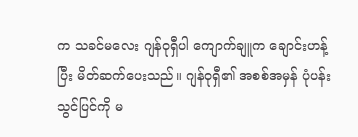က သခင်မလေး ဂျန်ဝုရှီပါ ကျောက်ချူက ချောင်းဟန့်ပြီး မိတ်ဆက်ပေးသည်။ ဂျန်ဝုရှီ၏ အစစ်အမှန် ပုံပန်းသွင်ပြင်ကို မ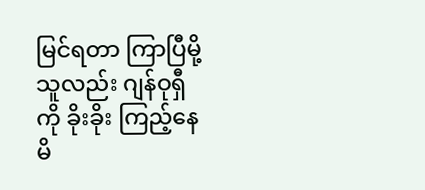မြင်ရတာ ကြာပြီမို့ သူလည်း ဂျန်ဝုရှီကို ခိုးခိုး ကြည့်နေမိ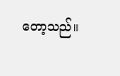တော့သည်။